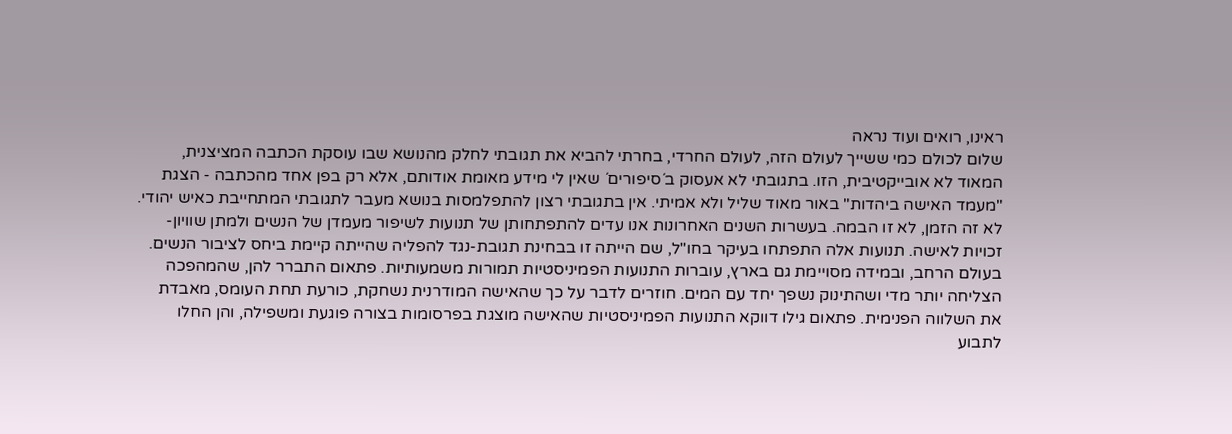ראינו, רואים ועוד נראה
שלום לכולם כמי ששייך לעולם הזה, לעולם החרדי, בחרתי להביא את תגובתי לחלק מהנושא שבו עוסקת הכתבה המציצנית, המאוד לא אובייקטיבית, הזו. בתגובתי לא אעסוק ב´סיפורים´ שאין לי מידע מאומת אודותם, אלא רק בפן אחד מהכתבה - הצגת "מעמד האישה ביהדות" באור מאוד שליל ולא אמיתי. אין בתגובתי רצון להתפלמסות בנושא מעבר לתגובתי המתחייבת כאיש יהודי. לא זה הזמן, לא זו הבמה. בעשרות השנים האחרונות אנו עדים להתפתחותן של תנועות לשיפור מעמדן של הנשים ולמתן שוויון-זכויות לאישה. תנועות אלה התפתחו בעיקר בחו"ל, שם הייתה זו בבחינת תגובת-נגד להפליה שהייתה קיימת ביחס לציבור הנשים. בעולם הרחב, ובמידה מסויימת גם בארץ, עוברות התנועות הפמיניסטיות תמורות משמעותיות. פתאום התברר להן, שהמהפכה הצליחה יותר מדי ושהתינוק נשפך יחד עם המים. חוזרים לדבר על כך שהאישה המודרנית נשחקת, כורעת תחת העומס, מאבדת את השלווה הפנימית. פתאום גילו דווקא התנועות הפמיניסטיות שהאישה מוצגת בפרסומות בצורה פוגעת ומשפילה, והן החלו לתבוע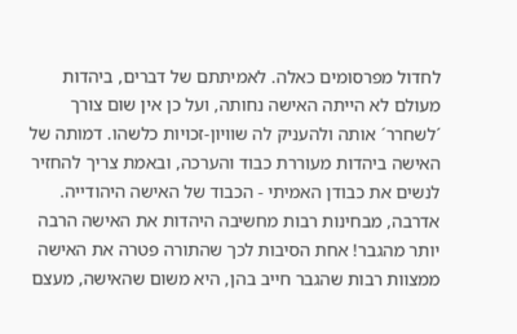לחדול מפרסומים כאלה. לאמיתתם של דברים, ביהדות מעולם לא הייתה האישה נחותה, ועל כן אין שום צורך ´לשחרר´ אותה ולהעניק לה שוויון-זכויות כלשהו. דמותה של האישה ביהדות מעוררת כבוד והערכה, ובאמת צריך להחזיר לנשים את כבודן האמיתי - הכבוד של האישה היהודייה. אדרבה, מבחינות רבות מחשיבה היהדות את האישה הרבה יותר מהגבר! אחת הסיבות לכך שהתורה פטרה את האישה ממצוות רבות שהגבר חייב בהן, היא משום שהאישה, מעצם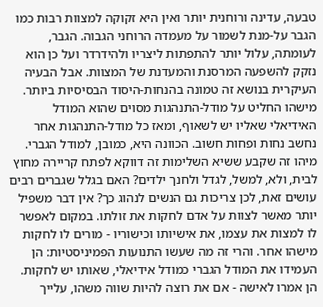טבעה, עדינה ורוחנית יותר ואין היא זקוקה למצוות רבות כמו הגבר על-מנת לשמור על מעמדה הרוחני הגבוה. הגבר, לעומתה, עלול יותר להתפתות ליצריו ולהידרדר ועל כן הוא נזקק להשפעה המרסנת והמעדנת של המצוות. אבל הבעיה העיקרית בנושא זה טמונה בהנחות-היסוד הבסיסיות ביותר. מישהו החליט על מודל-התנהגות מסוים שהוא המודל האידיאלי שאליו יש לשאוף, ומאז כל מודל-התנהגות אחר נחשב נחות ופחות חשוב. הכוונה היא, כמובן, למודל הגברי. מיהו זה שקבע ששיא השלימות זה דווקא לפתח קריירה מחוץ לבית, ולא, למשל, לגדל ולחנך ילדים? האם בגלל שגברים רבים עושים זאת, לכן צריכות גם הנשים לנהוג כך? אין דבר משפיל יותר מאשר לצוות על אדם לחקות את זולתו. במקום לאפשר לו למצות את עצמו, את אישיותו וכישוריו - מורים לו לחקות מישהו אחר. והרי זה מה שעשו התנועות הפמיניסטיות: הן העמידו את המודל הגברי כמודל אידיאלי, שאותו יש לחקות. הן אמרו לאישה - אם את רוצה להיות שווה משהו, עלייך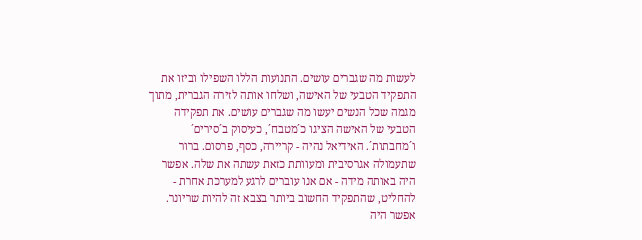לעשות מה שגברים עושים. התנועות הללו השפילו וביזו את התפקיד הטבעי של האישה, ושלחו אותה לזירה הגברית, מתוך מגמה שכל הנשים יעשו מה שגברים עושים. את תפקידה הטבעי של האישה הציגו כ´מטבח´, כעיסוק ב´סירים´ ו´מחבתות´. האידיאל נהיה - קריירה, כסף, פרסום. ברור שתעמולה אגרסיבית ומעוותת כזאת עשתה את שלה. אפשר היה באותה מידה - אם אנו עוברים לרגע למערכת אחרת - להחליט, שהתפקיד החשוב ביותר בצבא זה להיות שריונר. אפשר היה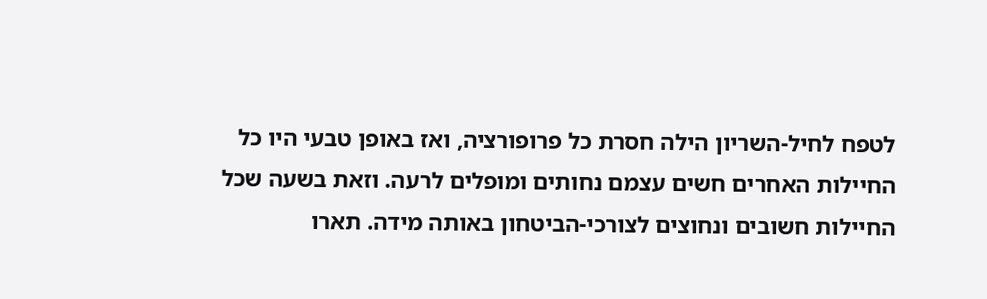לטפח לחיל-השריון הילה חסרת כל פרופורציה, ואז באופן טבעי היו כל החיילות האחרים חשים עצמם נחותים ומופלים לרעה. וזאת בשעה שכל החיילות חשובים ונחוצים לצורכי-הביטחון באותה מידה. תארו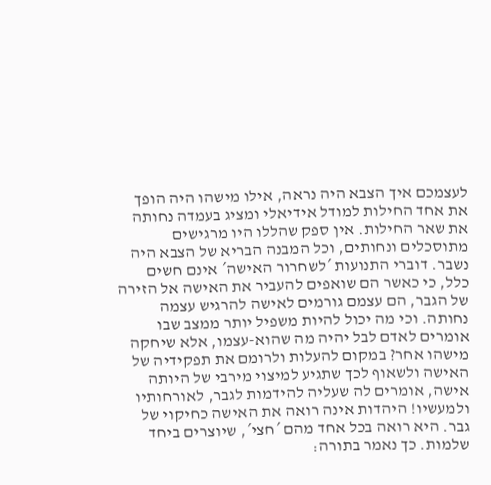לעצמכם איך הצבא היה נראה, אילו מישהו היה הופך את אחד החילות למודל אידיאלי ומציג בעמדה נחותה את שאר החילות. אין ספק שהללו היו מרגישים מתוסכלים ונחותים, וכל המבנה הבריא של הצבא היה נשבר. דוברי התנועות ´לשחרור האישה´ אינם חשים כלל, כי כאשר הם שואפים להעביר את האישה אל הזירה של הגבר, הם עצמם גורמים לאישה להרגיש עצמה נחותה. וכי מה יכול להיות משפיל יותר ממצב שבו אומרים לאדם לבל יהיה מה שהוא-עצמו, אלא שיחקה מישהו אחר? במקום להעלות ולרומם את תפקידיה של האישה ולשאוף לכך שתגיע למיצוי מירבי של היותה אישה, אומרים לה שעליה להידמות לגבר, לאורחותיו ולמעשיו! היהדות אינה רואה את האישה כחיקוי של גבר. היא רואה בכל אחד מהם ´חצי´, שיוצרים ביחד שלמות. כך נאמר בתורה: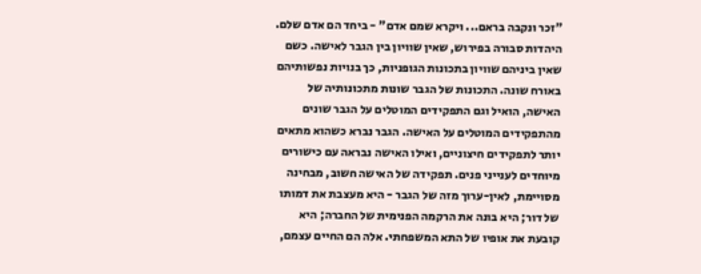"זכר ונקבה בראם... ויקרא שמם אדם" - ביחד הם אדם שלם. היהדות סבורה בפירוש, שאין שוויון בין הגבר לאישה. כשם שאין ביניהם שוויון בתכונות הגופניות, כך בנויות נפשותיהם באורח שונה. התכונות של הגבר שונות מתכונותיה של האישה, הואיל וגם התפקידים המוטלים על הגבר שונים מהתפקידים המוטלים על האישה. הגבר נברא כשהוא מתאים יותר לתפקידים חיצוניים, ואילו האישה נבראה עם כישורים מיוחדים לענייני פנים. תפקידה של האישה חשוב, מבחינה מסויימת, לאין-ערוך מזה של הגבר - היא מעצבת את דמותו של דור; היא בונה את הרקמה הפנימית של החברה; היא קובעת את אופיו של התא המשפחתי. אלה הם החיים עצמם,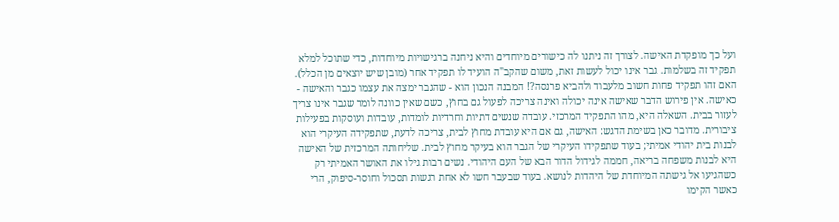ועל כך מופקדת האישה. לצורך זה ניתנו לה כישורים מיוחדים והיא ניחנה ברגישויות מיוחדות, כדי שתוכל למלא תפקיד זה בשלמות. גבר אינו יכול לעשות זאת, משום שהקב"ה הועיד לו תפקיד אחר (מובן שיש יוצאים מן הכלל). האם זהו תפקיד פחות חשוב מלעבוד ולהביא פרנסה?! המבנה הנכון הוא - שהגבר ימצה את עצמו כגבר והאישה - כאישה. אין פירוש הדבר שאישה אינה יכולה ואינה צריכה לפעול גם בחוץ, כשם שאין כוונה לומר שגבר אינו צריך לעזור בבית. השאלה היא, מהו התפקיד המרכזי. עובדה שנשים דתיות וחרדיות לומדות, עובדות ועוסקות בפעילות ציבורית. מדובר כאן בשימת הדגש: האישה, גם אם היא עובדת מחוץ לבית, צריכה לדעת, שתפקידה העיקרי הוא לבנות בית יהודי אמיתי; בעוד שתפקידו העיקרי של הגבר הוא בעיקר מחוץ לבית. שליחותה המרכזית של האישה היא לבנות משפחה בריאה, חממה לגידול הדור הבא של העם היהודי. נשים רבות גילו את האושר האמיתי רק כשהגיעו אל גישתה המיוחדת של היהדות לנושא. בעוד שבעבר חשו לא אחת רגשות תסכול וחוסר-סיפוק, הרי כאשר הקימו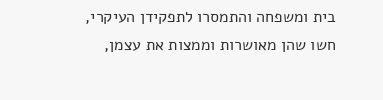בית ומשפחה והתמסרו לתפקידן העיקרי, חשו שהן מאושרות וממצות את עצמן,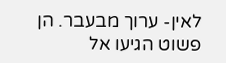לאין- ערוך מבעבר. הן פשוט הגיעו אל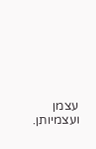עצמן ועצמיותן.